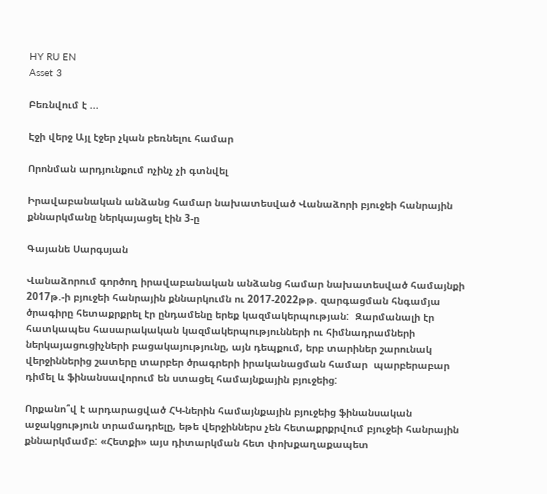HY RU EN
Asset 3

Բեռնվում է ...

Էջի վերջ Այլ էջեր չկան բեռնելու համար

Որոնման արդյունքում ոչինչ չի գտնվել

Իրավաբանական անձանց համար նախատեսված Վանաձորի բյուջեի հանրային քննարկմանը ներկայացել էին 3-ը

Գայանե Սարգսյան

Վանաձորում գործող իրավաբանական անձանց համար նախատեսված համայնքի 2017թ.-ի բյուջեի հանրային քննարկումն ու 2017-2022թթ. զարգացման հնգամյա ծրագիրը հետաքրքրել էր ընդամենը երեք կազմակերպության:  Զարմանալի էր հատկապես հասարակական կազմակերպությունների ու հիմնադրամների ներկայացուցիչների բացակայությունը, այն դեպքում, երբ տարիներ շարունակ վերջիններից շատերը տարբեր ծրագրերի իրականացման համար  պարբերաբար դիմել և ֆինանսավորում են ստացել համայնքային բյուջեից:

Որքանո՞վ է արդարացված ՀԿ-ներին համայնքային բյուջեից ֆինանսական աջակցություն տրամադրելը, եթե վերջիններս չեն հետաքրքրվում բյուջեի հանրային քննարկմամբ: «Հետքի» այս դիտարկման հետ փոխքաղաքապետ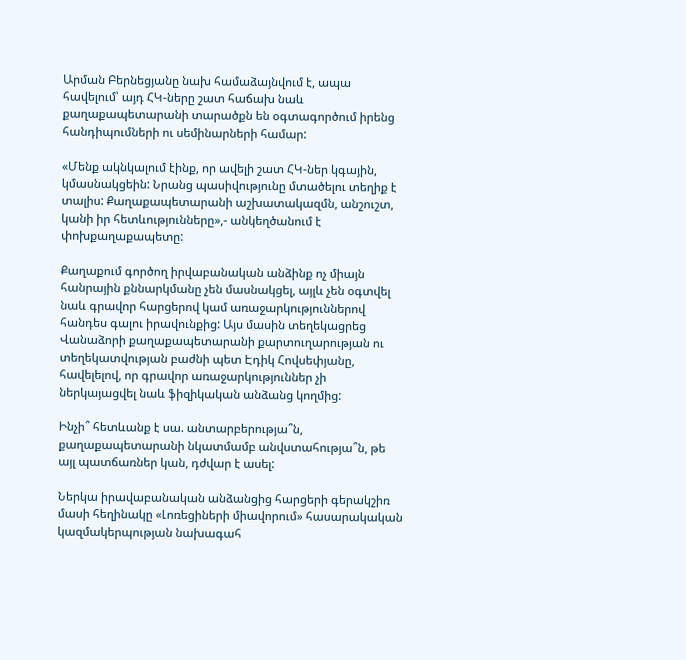Արման Բերնեցյանը նախ համաձայնվում է, ապա հավելում՝ այդ ՀԿ-ները շատ հաճախ նաև քաղաքապետարանի տարածքն են օգտագործում իրենց հանդիպումների ու սեմինարների համար:

«Մենք ակնկալում էինք, որ ավելի շատ ՀԿ-ներ կգային, կմասնակցեին: Նրանց պասիվությունը մտածելու տեղիք է տալիս: Քաղաքապետարանի աշխատակազմն, անշուշտ, կանի իր հետևությունները»,- անկեղծանում է փոխքաղաքապետը:

Քաղաքում գործող իրվաբանական անձինք ոչ միայն հանրային քննարկմանը չեն մասնակցել, այլև չեն օգտվել նաև գրավոր հարցերով կամ առաջարկություններով հանդես գալու իրավունքից: Այս մասին տեղեկացրեց Վանաձորի քաղաքապետարանի քարտուղարության ու տեղեկատվության բաժնի պետ Էդիկ Հովսեփյանը, հավելելով, որ գրավոր առաջարկություններ չի ներկայացվել նաև ֆիզիկական անձանց կողմից:

Ինչի՞ հետևանք է սա. անտարբերությա՞ն, քաղաքապետարանի նկատմամբ անվստահությա՞ն, թե այլ պատճառներ կան, դժվար է ասել:

Ներկա իրավաբանական անձանցից հարցերի գերակշիռ մասի հեղինակը «Լոռեցիների միավորում» հասարակական կազմակերպության նախագահ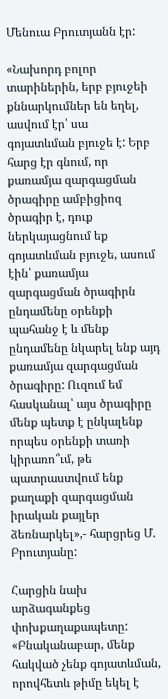Մենուա Բրուտյանն էր:

«Նախորդ բոլոր տարիներին, երբ բյուջեի քննարկումներ են եղել, ասվում էր՝ սա գոյատևման բյուջե է: Երբ հարց էր գնում, որ քառամյա զարգացման ծրագիրը ամբիցիոզ ծրագիր է, դուք ներկայացնում եք գոյատևման բյուջե, ասում էին՝ քառամյա զարգացման ծրագիրն ընդամենը օրենքի պահանջ է և մենք ընդամենը նկարել ենք այդ քառամյա զարգացման ծրագիրը: Ուզում եմ հասկանալ՝ այս ծրագիրը մենք պետք է ընկալենք որպես օրենքի տառի կիրառո՞ւմ, թե պատրաստվում ենք քաղաքի զարգացման իրական քայլեր ձեռնարկել»,- հարցրեց Մ. Բրուտյանը:

Հարցին նախ արձագանքեց փոխքաղաքապետը: «Բնականաբար, մենք հակված չենք գոյատևման, որովհետև թիմը եկել է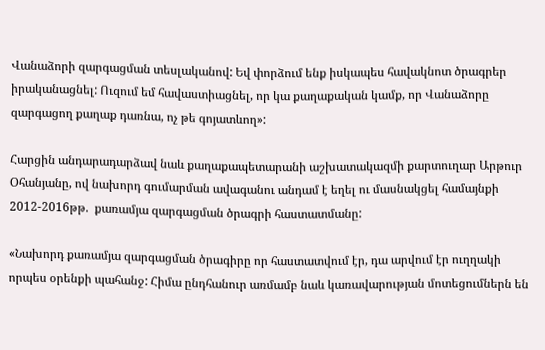Վանաձորի զարգացման տեսլականով: Եվ փորձում ենք իսկապես հավակնոտ ծրագրեր իրականացնել: Ուզում եմ հավաստիացնել, որ կա քաղաքական կամք, որ Վանաձորը զարգացող քաղաք դառնա, ոչ թե գոյատևող»:

Հարցին անդարադարձավ նաև քաղաքապետարանի աշխատակազմի քարտուղար Արթուր Օհանյանը, ով նախորդ գումարման ավագանու անդամ է եղել ու մասնակցել համայնքի 2012-2016թթ.  քառամյա զարգացման ծրագրի հաստատմանը:

«Նախորդ քառամյա զարգացման ծրագիրը որ հաստատվում էր, դա արվում էր ուղղակի որպես օրենքի պահանջ: Հիմա ընդհանուր առմամբ նաև կառավարության մոտեցումներն են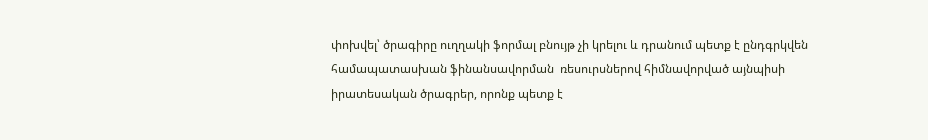փոխվել՝ ծրագիրը ուղղակի ֆորմալ բնույթ չի կրելու և դրանում պետք է ընդգրկվեն համապատասխան ֆինանսավորման  ռեսուրսներով հիմնավորված այնպիսի իրատեսական ծրագրեր, որոնք պետք է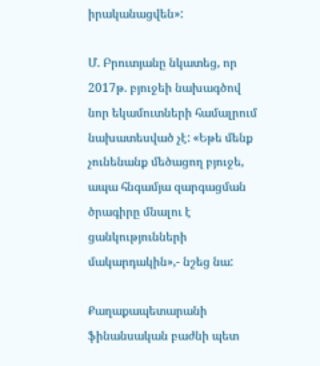իրականացվեն»:

Մ. Բրուտյանը նկատեց, որ 2017թ. բյուջեի նախագծով նոր եկամուտների համալրում նախատեսված չէ: «Եթե մենք չունենանք մեծացող բյուջե, ապա հնգամյա զարգացման ծրագիրը մնալու է ցանկությունների մակարդակին»,- նշեց նա:

Քաղաքապետարանի ֆինանսական բաժնի պետ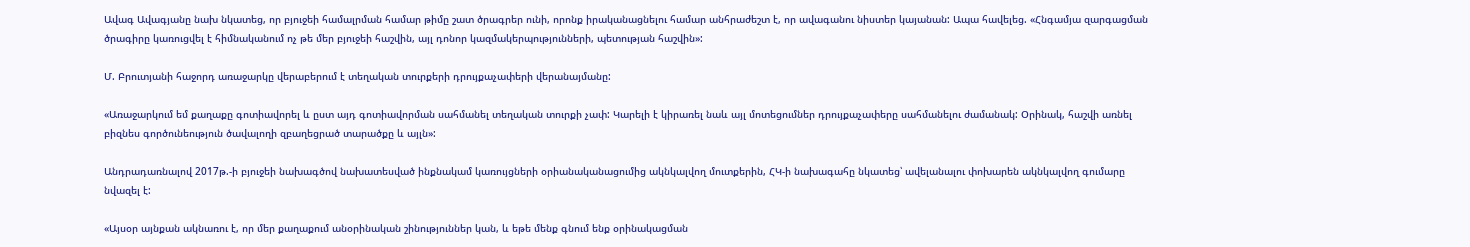Ավագ Ավագյանը նախ նկատեց, որ բյուջեի համալրման համար թիմը շատ ծրագրեր ունի, որոնք իրականացնելու համար անհրաժեշտ է, որ ավագանու նիստեր կայանան: Ապա հավելեց. «Հնգամյա զարգացման ծրագիրը կառուցվել է հիմնականում ոչ թե մեր բյուջեի հաշվին, այլ դոնոր կազմակերպությունների, պետության հաշվին»:

Մ. Բրուտյանի հաջորդ առաջարկը վերաբերում է տեղական տուրքերի դրույքաչափերի վերանայմանը:

«Առաջարկում եմ քաղաքը գոտիավորել և ըստ այդ գոտիավորման սահմանել տեղական տուրքի չափ: Կարելի է կիրառել նաև այլ մոտեցումներ դրույքաչափերը սահմանելու ժամանակ: Օրինակ, հաշվի առնել բիզնես գործունեություն ծավալողի զբաղեցրած տարածքը և այլն»:

Անդրադառնալով 2017թ.-ի բյուջեի նախագծով նախատեսված ինքնակամ կառույցների օրիանականացումից ակնկալվող մուտքերին, ՀԿ-ի նախագահը նկատեց՝ ավելանալու փոխարեն ակնկալվող գումարը նվազել է:

«Այսօր այնքան ակնառու է, որ մեր քաղաքում անօրինական շինություններ կան, և եթե մենք գնում ենք օրինակացման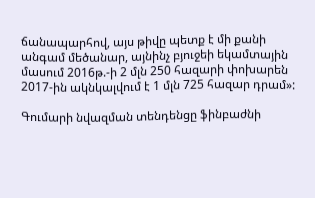ճանապարհով, այս թիվը պետք է մի քանի անգամ մեծանար, այնինչ բյուջեի եկամտային մասում 2016թ.-ի 2 մլն 250 հազարի փոխարեն 2017-ին ակնկալվում է 1 մլն 725 հազար դրամ»:

Գումարի նվազման տենդենցը ֆինբաժնի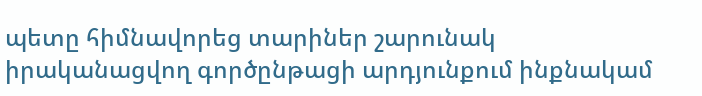պետը հիմնավորեց տարիներ շարունակ իրականացվող գործընթացի արդյունքում ինքնակամ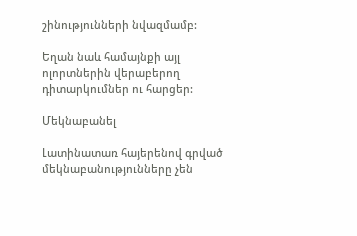շինությունների նվազմամբ:

Եղան նաև համայնքի այլ ոլորտներին վերաբերող դիտարկումներ ու հարցեր:

Մեկնաբանել

Լատինատառ հայերենով գրված մեկնաբանությունները չեն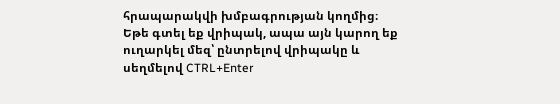հրապարակվի խմբագրության կողմից։
Եթե գտել եք վրիպակ, ապա այն կարող եք ուղարկել մեզ՝ ընտրելով վրիպակը և սեղմելով CTRL+Enter